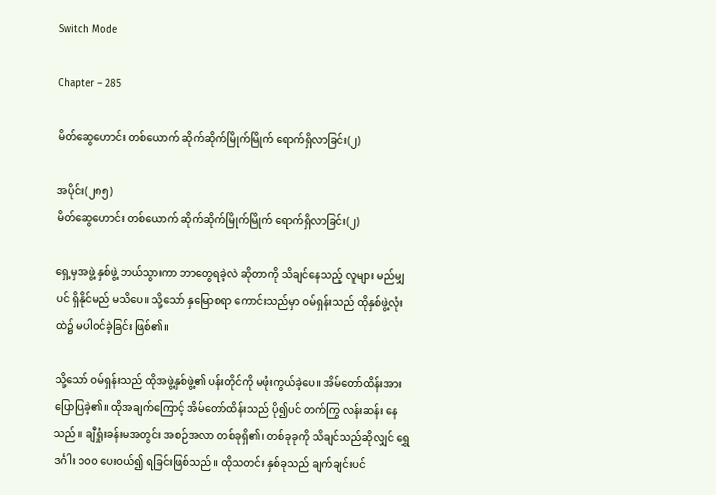Switch Mode

Chapter – 285

မိတ်ဆွေဟောင်း တစ်ယောက် ဆိုက်ဆိုက်မြိုက်မြိုက် ရောက်ရှိလာခြင်း(၂)

အပိုင်း(၂၈၅)
မိတ်ဆွေဟောင်း တစ်ယောက် ဆိုက်ဆိုက်မြိုက်မြိုက် ရောက်ရှိလာခြင်း(၂)

ရှေ့မှအဖွဲ့ နှစ်ဖွဲ့ ဘယ်သွားကာ ဘာတွေရခဲ့လဲ ဆိုတာကို သိချင်နေသည့် လူများ မည်မျှပင် ရှိနိုင်မည် မသိပေ။ သို့သော် နှမြောစရာ ကောင်းသည်မှာ ဝမ်ရှန်းသည် ထိုနှစ်ဖွဲ့လုံးထဲ၌ မပါဝင်ခဲ့ခြင်း ဖြစ်၏။

သို့သော် ဝမ်ရှန်းသည် ထိုအဖွဲ့နှစ်ဖွဲ့၏ ပန်းတိုင်ကို မဖုံးကွယ်ခဲ့ပေ။ အိမ်တော်ထိန်းအား ပြောပြခဲ့၏။ ထိုအချက်ကြောင့် အိမ်တော်ထိန်းသည် ပို၍ပင် တက်ကြွ လန်းဆန်း နေသည်။ ချီရှုံးခန်းမအတွင်း အစဉ်အလာ တစ်ခုရှိ၏၊ တစ်ခုခုကို သိချင်သည်ဆိုလျှင် ရွှေဒင်္ဂါး ၁၀၀ ပေးဝယ်၍ ရခြင်းဖြစ်သည်။ ထိုသတင်း နှစ်ခုသည် ချက်ချင်းပင်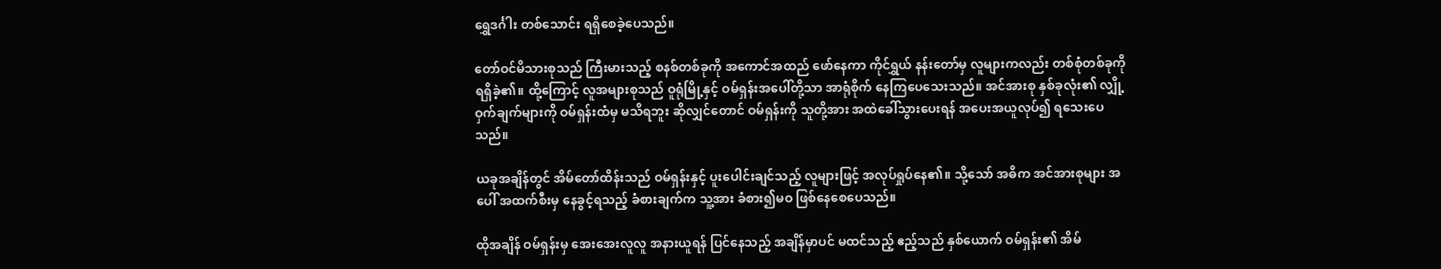ရွှေဒင်္ဂါး တစ်သောင်း ရရှိစေခဲ့ပေသည်။

တော်ဝင်မိသားစုသည် ကြီးမားသည့် စနစ်တစ်ခုကို အကောင်အထည် ဖော်နေကာ ကိုင်ရွှယ် နန်းတော်မှ လူများကလည်း တစ်စုံတစ်ခုကို ရရှိခဲ့၏။ ထို့ကြောင့် လူအများစုသည် ဝူရုံမြို့နှင့် ဝမ်ရှန်းအပေါ်တို့သာ အာရုံစိုက် နေကြပေသေးသည်။ အင်အားစု နှစ်ခုလုံး၏ လျှို့ဝှက်ချက်များကို ဝမ်ရှန်းထံမှ မသိရဘူး ဆိုလျှင်တောင် ဝမ်ရှန်းကို သူတို့အား အထဲခေါ်သွားပေးရန် အပေးအယူလုပ်၍ ရသေးပေသည်။

ယခုအချိန်တွင် အိမ်တော်ထိန်းသည် ဝမ်ရှန်းနှင့် ပူးပေါင်းချင်သည့် လူများဖြင့် အလုပ်ရှုပ်နေ၏။ သို့သော် အဓိက အင်အားစုများ အပေါ် အထက်စီးမှ နေခွင့်ရသည့် ခံစားချက်က သူ့အား ခံစား၍မဝ ဖြစ်နေစေပေသည်။

ထိုအချိန် ဝမ်ရှန်းမှ အေးအေးလူလူ အနားယူရန် ပြင်နေသည့် အချိန်မှာပင် မထင်သည့် ဧည့်သည် နှစ်ယောက် ဝမ်ရှန်း၏ အိမ်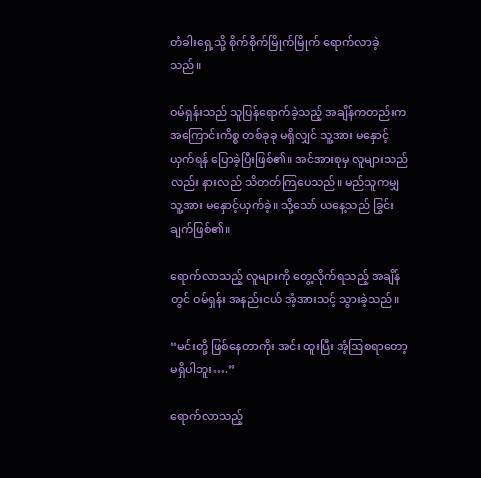တံခါးရှေ့သို့ စိုက်စိုက်မြိုက်မြိုက် ရောက်လာခဲ့သည်။

ဝမ်ရှန်းသည် သူပြန်ရောက်ခဲ့သည့် အချိန်ကတည်းက အကြောင်းကိစ္စ တစ်ခုခု မရှိလျှင် သူ့အား မနှောင့်ယှက်ရန် ပြောခဲ့ပြီးဖြစ်၏။ အင်အားစုမှ လူများသည်လည်း နားလည် သိတတ်ကြပေသည်။ မည်သူကမျှ သူ့အား မနှောင့်ယှက်ခဲ့။ သို့သော် ယနေ့သည် ခြွင်းချက်ဖြစ်၏။

ရောက်လာသည့် လူများကို တွေ့လိုက်ရသည့် အချိန်တွင် ဝမ်ရှန်း အနည်းငယ် အံ့အားသင့် သွားခဲ့သည်။

“မင်းတို့ ဖြစ်နေတာကိုး အင်း ထူးပြီး အံ့ဩစရာတော့ မရှိပါဘူး….”

ရောက်လာသည့်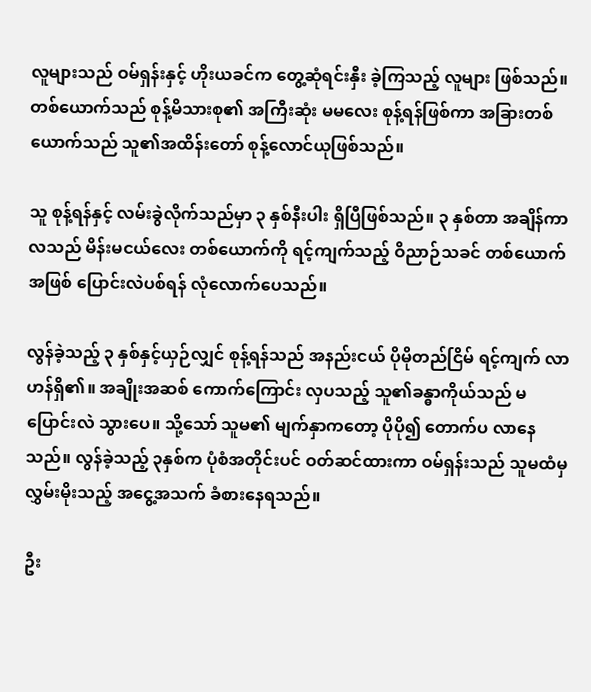လူများသည် ဝမ်ရှန်းနှင့် ဟိုးယခင်က တွေ့ဆုံရင်းနှီး ခဲ့ကြသည့် လူများ ဖြစ်သည်။ တစ်ယောက်သည် စုန့်မိသားစု၏ အကြီးဆုံး မမလေး စုန့်ရန်ဖြစ်ကာ အခြားတစ်ယောက်သည် သူ၏အထိန်းတော် စုန့်လောင်ယုဖြစ်သည်။

သူ စုန့်ရန်နှင့် လမ်းခွဲလိုက်သည်မှာ ၃ နှစ်နီးပါး ရှိပြီဖြစ်သည်။ ၃ နှစ်တာ အချိန်ကာလသည် မိန်းမငယ်လေး တစ်ယောက်ကို ရင့်ကျက်သည့် ဝိညာဉ်သခင် တစ်ယောက်အဖြစ် ပြောင်းလဲပစ်ရန် လုံလောက်ပေသည်။

လွန်ခဲ့သည့် ၃ နှစ်နှင့်ယှဉ်လျှင် စုန့်ရန်သည် အနည်းငယ် ပိုမိုတည်ငြိမ် ရင့်ကျက် လာဟန်ရှိ၏။ အချိုးအဆစ် ကောက်ကြောင်း လှပသည့် သူ၏ခန္ဓာကိုယ်သည် မပြောင်းလဲ သွားပေ။ သို့သော် သူမ၏ မျက်နှာကတော့ ပိုပို၍ တောက်ပ လာနေသည်။ လွန်ခဲ့သည့် ၃နှစ်က ပုံစံအတိုင်းပင် ဝတ်ဆင်ထားကာ ဝမ်ရှန်းသည် သူမထံမှ လွှမ်းမိုးသည့် အငွေ့အသက် ခံစားနေရသည်။

ဦး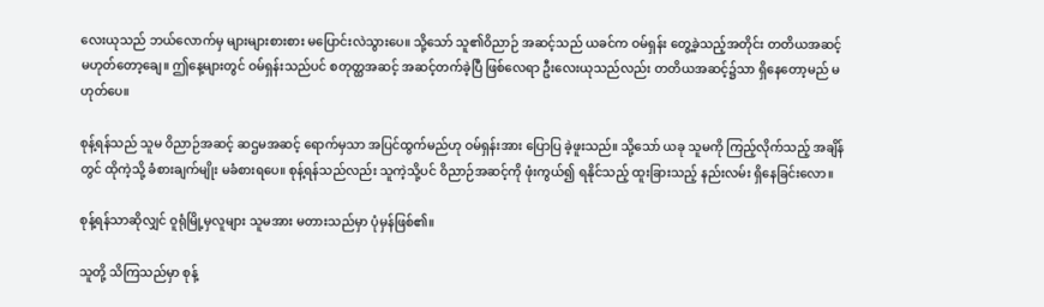လေးယုသည် ဘယ်လောက်မှ များများစားစား မပြောင်းလဲသွားပေ။ သို့သော် သူ၏ဝိညာဉ် အဆင့်သည် ယခင်က ဝမ်ရှန်း တွေ့ခဲ့သည့်အတိုင်း တတိယအဆင့် မဟုတ်တော့ချေ။ ဤနေ့များတွင် ဝမ်ရှန်းသည်ပင် စတုတ္ထအဆင့် အဆင့်တက်ခဲ့ပြီ ဖြစ်လေရာ ဦးလေးယုသည်လည်း တတိယအဆင့်၌သာ ရှိနေတော့မည် မဟုတ်ပေ။

စုန့်ရန်သည် သူမ ဝိညာဉ်အဆင့် ဆဌမအဆင့် ရောက်မှသာ အပြင်ထွက်မည်ဟု ဝမ်ရှန်းအား ပြောပြ ခဲ့ဖူးသည်။ သို့သော် ယခု သူမကို ကြည့်လိုက်သည့် အချိန်တွင် ထိုကဲ့သို့ ခံစားချက်မျိုး မခံစားရပေ။ စုန့်ရန်သည်လည်း သူကဲ့သို့ပင် ဝိညာဉ်အဆင့်ကို ဖုံးကွယ်၍ ရနိုင်သည့် ထူးခြားသည့် နည်းလမ်း ရှိနေခြင်းလော။

စုန့်ရန်သာဆိုလျှင် ဝူရုံမြို့မှလူများ သူမအား မတားသည်မှာ ပုံမှန်ဖြစ်၏။

သူတို့ သိကြသည်မှာ စုန့်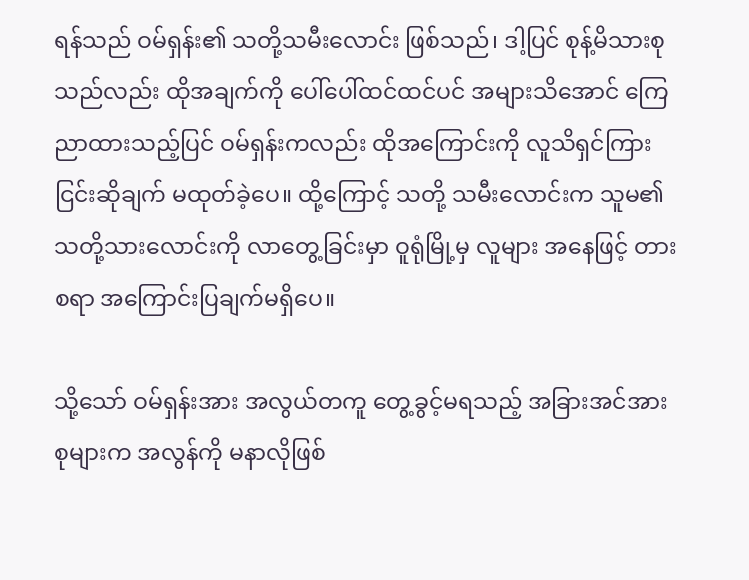ရန်သည် ဝမ်ရှန်း၏ သတို့သမီးလောင်း ဖြစ်သည်၊ ဒါ့ပြင် စုန့်မိသားစုသည်လည်း ထိုအချက်ကို ပေါ်ပေါ်ထင်ထင်ပင် အများသိအောင် ကြေညာထားသည့်ပြင် ဝမ်ရှန်းကလည်း ထိုအကြောင်းကို လူသိရှင်ကြား ငြင်းဆိုချက် မထုတ်ခဲ့ပေ။ ထို့ကြောင့် သတို့ သမီးလောင်းက သူမ၏ သတို့သားလောင်းကို လာတွေ့ခြင်းမှာ ဝူရုံမြို့မှ လူများ အနေဖြင့် တားစရာ အကြောင်းပြချက်မရှိပေ။

သို့သော် ဝမ်ရှန်းအား အလွယ်တကူ တွေ့ခွင့်မရသည့် အခြားအင်အားစုများက အလွန်ကို မနာလိုဖြစ်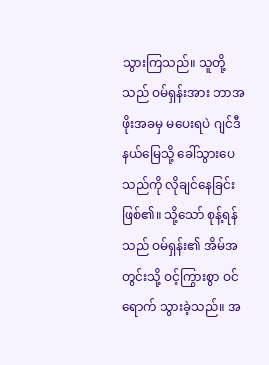သွားကြသည်။ သူတို့သည် ဝမ်ရှန်းအား ဘာအဖိုးအခမှ မပေးရပဲ ဂျင်ဒီနယ်မြေသို့ ခေါ်သွားပေသည်ကို လိုချင်နေခြင်း ဖြစ်၏။ သို့သော် စုန့်ရန်သည် ဝမ်ရှန်း၏ အိမ်အတွင်းသို့ ဝင့်ကြွားစွာ ဝင်ရောက် သွားခဲ့သည်။ အ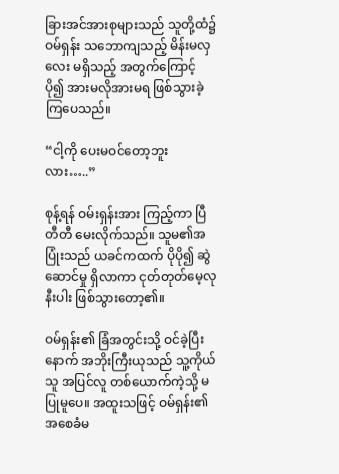ခြားအင်အားစုများသည် သူတို့ထံ၌ ဝမ်ရှန်း သဘောကျသည့် မိန်းမလှလေး မရှိသည့် အတွက်ကြောင့် ပို၍ အားမလိုအားမရ ဖြစ်သွားခဲ့ကြပေသည်။

“ငါ့ကို ပေးမဝင်တော့ဘူးလား…..”

စုန့်ရန် ဝမ်းရှန်းအား ကြည့်ကာ ပြီတီတီ မေးလိုက်သည်။ သူမ၏အပြုံးသည် ယခင်ကထက် ပိုပို၍ ဆွဲဆောင်မှု ရှိလာကာ ငုတ်တုတ်မေ့လုနီးပါး ဖြစ်သွားတော့၏။

ဝမ်ရှန်း၏ ခြံအတွင်းသို့ ဝင်ခဲ့ပြီးနောက် အဘိုးကြီးယုသည် သူ့ကိုယ်သူ အပြင်လူ တစ်ယောက်ကဲ့သို့ မပြုမူပေ။ အထူးသဖြင့် ဝမ်ရှန်း၏ အစေခံမ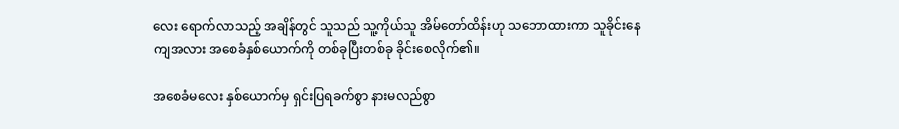လေး ရောက်လာသည့် အချိန်တွင် သူသည် သူ့ကိုယ်သူ အိမ်တော်ထိန်းဟု သဘောထားကာ သူခိုင်းနေကျအလား အစေခံနှစ်ယောက်ကို တစ်ခုပြီးတစ်ခု ခိုင်းစေလိုက်၏။

အစေခံမလေး နှစ်ယောက်မှ ရှင်းပြရခက်စွာ နားမလည်စွာ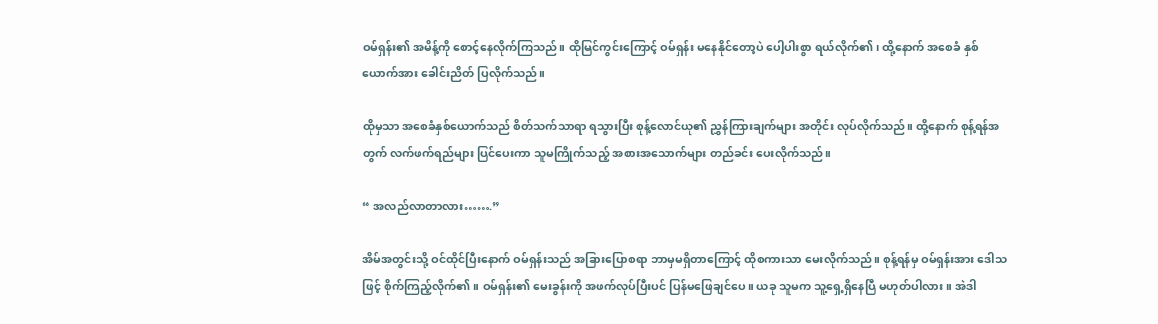ဝမ်ရှန်း၏ အမိန့်ကို စောင့်နေလိုက်ကြသည်။ ထိုမြင်ကွင်းကြောင့် ဝမ်ရှန်း မနေနိုင်တော့ပဲ ပေါ့ပါးစွာ ရယ်လိုက်၏၊ ထို့နောက် အစေခံ နှစ်ယောက်အား ခေါင်းညိတ် ပြလိုက်သည်။

ထိုမှသာ အစေခံနှစ်ယောက်သည် စိတ်သက်သာရာ ရသွားပြီး စုန့်လောင်ယု၏ ညွှန်ကြားချက်များ အတိုင်း လုပ်လိုက်သည်။ ထို့နောက် စုန့်ရန်အတွက် လက်ဖက်ရည်များ ပြင်ပေးကာ သူမကြိုက်သည့် အစားအသောက်များ တည်ခင်း ပေးလိုက်သည်။

“ အလည်လာတာလား…….”

အိမ်အတွင်းသို့ ဝင်ထိုင်ပြီးနောက် ဝမ်ရှန်းသည် အခြားပြောစရာ ဘာမှမရှိတာကြောင့် ထိုစကားသာ မေးလိုက်သည်။ စုန့်ရန်မှ ဝမ်ရှန်းအား ဒေါသဖြင့် စိုက်ကြည့်လိုက်၏။ ဝမ်ရှန်း၏ မေးခွန်းကို အဖက်လုပ်ပြီးပင် ပြန်မဖြေချင်ပေ။ ယခု သူမက သူ့ရှေ့ရှိနေပြီ မဟုတ်ပါလား။ အဲဒါ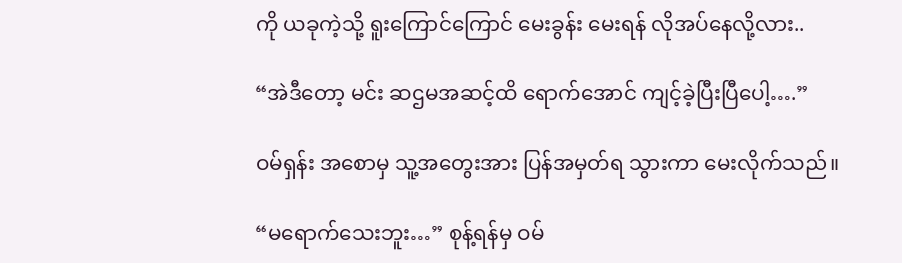ကို ယခုကဲ့သို့ ရူးကြောင်ကြောင် မေးခွန်း မေးရန် လိုအပ်နေလို့လား..

“အဲဒီတော့ မင်း ဆဌမအဆင့်ထိ ရောက်အောင် ကျင့်ခဲ့ပြီးပြီပေါ့….”

ဝမ်ရှန်း အစောမှ သူ့အတွေးအား ပြန်အမှတ်ရ သွားကာ မေးလိုက်သည်။

“မရောက်သေးဘူး…” စုန့်ရန်မှ ဝမ်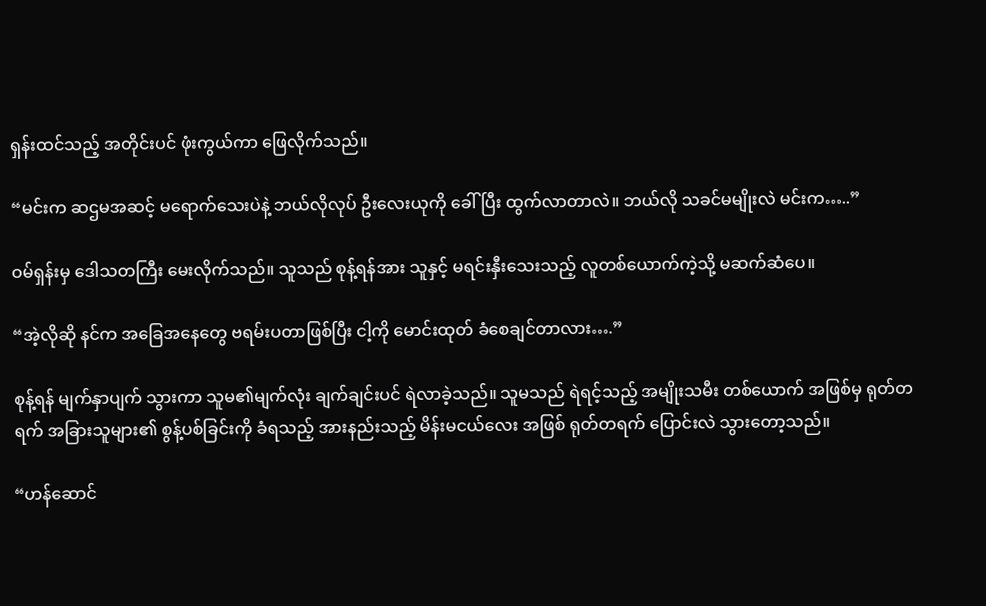ရှန်းထင်သည့် အတိုင်းပင် ဖုံးကွယ်ကာ ဖြေလိုက်သည်။

“မင်းက ဆဌမအဆင့် မရောက်သေးပဲနဲ့ ဘယ်လိုလုပ် ဦးလေးယုကို ခေါ်ပြီး ထွက်လာတာလဲ။ ဘယ်လို သခင်မမျိုးလဲ မင်းက…..”

ဝမ်ရှန်းမှ ဒေါသတကြီး မေးလိုက်သည်။ သူသည် စုန့်ရန်အား သူနှင့် မရင်းနှီးသေးသည့် လူတစ်ယောက်ကဲ့သို့ မဆက်ဆံပေ။

“အဲ့လိုဆို နင်က အခြေအနေတွေ ဗရမ်းပတာဖြစ်ပြီး ငါ့ကို မောင်းထုတ် ခံစေချင်တာလား….”

စုန့်ရန် မျက်နှာပျက် သွားကာ သူမ၏မျက်လုံး ချက်ချင်းပင် ရဲလာခဲ့သည်။ သူမသည် ရဲရင့်သည့် အမျိုးသမီး တစ်ယောက် အဖြစ်မှ ရုတ်တရက် အခြားသူများ၏ စွန့်ပစ်ခြင်းကို ခံရသည့် အားနည်းသည့် မိန်းမငယ်လေး အဖြစ် ရုတ်တရက် ပြောင်းလဲ သွားတော့သည်။

“ဟန်ဆောင်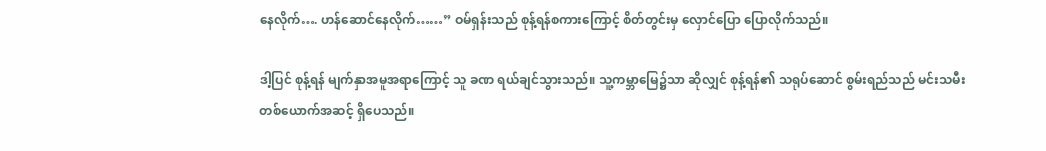နေလိုက်…. ဟန်ဆောင်နေလိုက်……” ဝမ်ရှန်းသည် စုန့်ရန်စကားကြောင့် စိတ်တွင်းမှ လှောင်ပြော ပြောလိုက်သည်။

ဒါ့ပြင် စုန့်ရန် မျက်နှာအမူအရာကြောင့် သူ ခဏ ရယ်ချင်သွားသည်။ သူ့ကမ္ဘာမြေ၌သာ ဆိုလျှင် စုန့်ရန်၏ သရုပ်ဆောင် စွမ်းရည်သည် မင်းသမီး တစ်ယောက်အဆင့် ရှိပေသည်။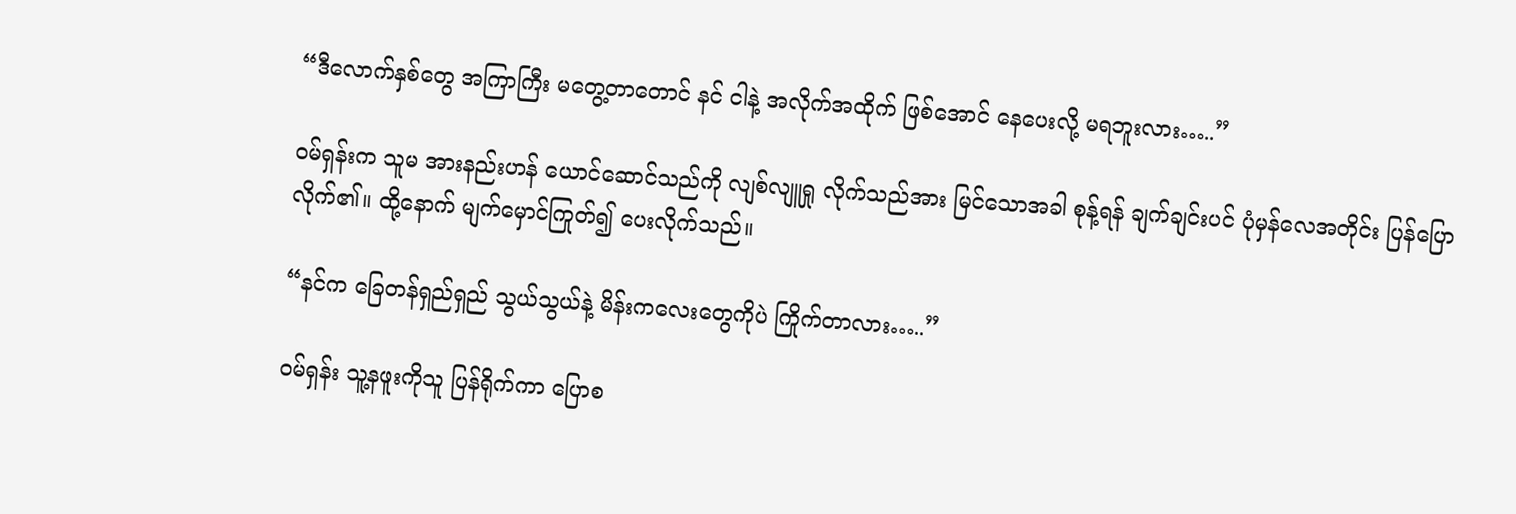“ဒီလောက်နှစ်တွေ အကြာကြီး မတွေ့တာတောင် နင် ငါနဲ့ အလိုက်အထိုက် ဖြစ်အောင် နေပေးလို့ မရဘူးလား…..”

ဝမ်ရှန်းက သူမ အားနည်းဟန် ယောင်ဆောင်သည်ကို လျစ်လျူရှု လိုက်သည်အား မြင်သောအခါ စုန့်ရန် ချက်ချင်းပင် ပုံမှန်လေအတိုင်း ပြန်ပြောလိုက်၏။ ထို့နောက် မျက်မှောင်ကြုတ်၍ ပေးလိုက်သည်။

“နင်က ခြေတန်ရှည်ရှည် သွယ်သွယ်နဲ့ မိန်းကလေးတွေကိုပဲ ကြိုက်တာလား…..”

ဝမ်ရှန်း သူ့နဖူးကိုသူ ပြန်ရိုက်ကာ ပြောစ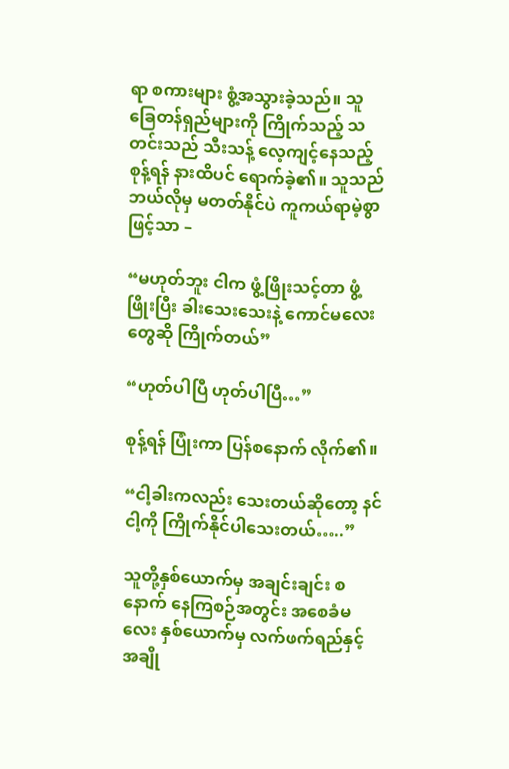ရာ စကားများ စွံ့အသွားခဲ့သည်။ သူ ခြေတန်ရှည်များကို ကြိုက်သည့် သတင်းသည် သီးသန့် လေ့ကျင့်နေသည့် စုန့်ရန် နားထိပင် ရောက်ခဲ့၏။ သူသည် ဘယ်လိုမှ မတတ်နိုင်ပဲ ကူကယ်ရာမဲ့စွာဖြင့်သာ –

“မဟုတ်ဘူး ငါက ဖွံ့ဖြိုးသင့်တာ ဖွံ့ဖြိုးပြီး ခါးသေးသေးနဲ့ ကောင်မလေးတွေဆို ကြိုက်တယ်”

“ဟုတ်ပါပြီ ဟုတ်ပါပြီ…”

စုန့်ရန် ပြုံးကာ ပြန်စနောက် လိုက်၏။

“ငါ့ခါးကလည်း သေးတယ်ဆိုတော့ နင်ငါ့ကို ကြိုက်နိုင်ပါသေးတယ်…..”

သူတို့နှစ်ယောက်မှ အချင်းချင်း စနောက် နေကြစဉ်အတွင်း အစေခံမလေး နှစ်ယောက်မှ လက်ဖက်ရည်နှင့် အချို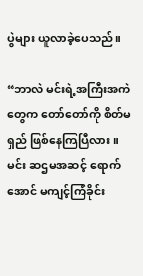ပွဲများ ယူလာခဲ့ပေသည်။

“ဘာလဲ မင်းရဲ့အကြီးအကဲတွေက တော်တော်ကို စိတ်မရှည် ဖြစ်နေကြပြီလား။ မင်း ဆဌမအဆင့် ရောက်အောင် မကျင့်ကြံခိုင်း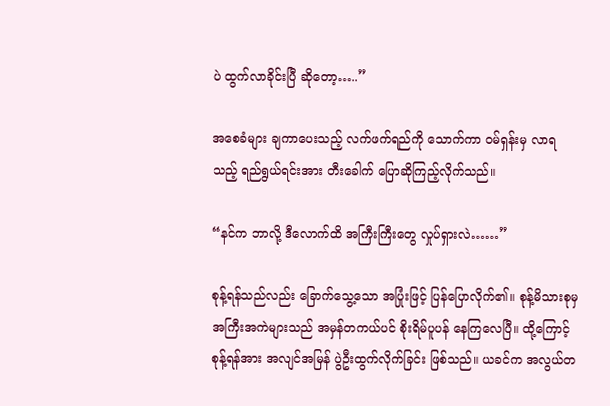ပဲ ထွက်လာခိုင်းပြီ ဆိုတော့…..”

အစေခံများ ချကာပေးသည့် လက်ဖက်ရည်ကို သောက်ကာ ဝမ်ရှန်းမှ လာရသည့် ရည်ရွယ်ရင်းအား တီးခေါက် ပြောဆိုကြည့်လိုက်သည်။

“နင်က ဘာလို့ ဒီလောက်ထိ အကြီးကြီးတွေ လှုပ်ရှားလဲ……”

စုန့်ရန်သည်လည်း ခြောက်သွေ့သော အပြုံးဖြင့် ပြန်ပြောလိုက်၏။ စုန့်မိသားစုမှ အကြီးအကဲများသည် အမှန်တကယ်ပင် စိုးရိမ်ပူပန် နေကြလေပြီ။ ထို့ကြောင့် စုန့်ရန်အား အလျင်အမြန် ပွဲဦးထွက်လိုက်ခြင်း ဖြစ်သည်။ ယခင်က အလွယ်တ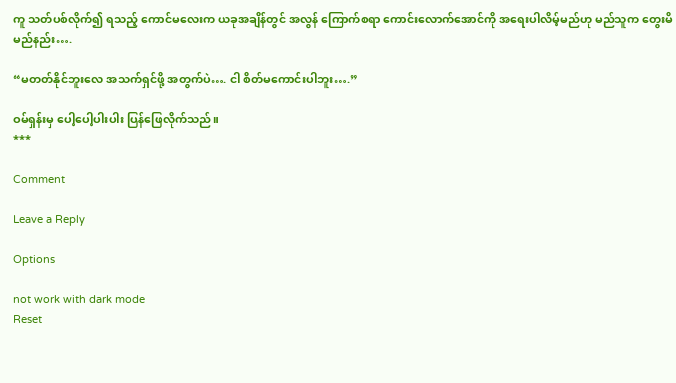ကူ သတ်ပစ်လိုက်၍ ရသည့် ကောင်မလေးက ယခုအချိန်တွင် အလွန် ကြောက်စရာ ကောင်းလောက်အောင်ကို အရေးပါလိမ့်မည်ဟု မည်သူက တွေးမိမည်နည်း….

“မတတ်နိုင်ဘူးလေ အသက်ရှင်ဖို့ အတွက်ပဲ…. ငါ စိတ်မကောင်းပါဘူး….”

ဝမ်ရှန်းမှ ပေါ့ပေါ့ပါးပါး ပြန်ဖြေလိုက်သည်။
***

Comment

Leave a Reply

Options

not work with dark mode
Reset